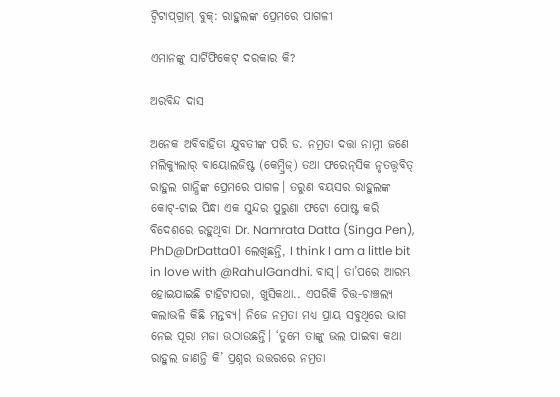ଟ୍ବିଟାପ୍‌ଗ୍ରାମ୍‌ ବୁକ୍‌: ରାହୁଲଙ୍କ ପ୍ରେମରେ ପାଗଳୀ

ଏମାନଙ୍କୁ ସାର୍ଟିଫିକେଟ୍ ଦରକାର କି?

ଅରବିନ୍ଦ ଦାସ

ଅନେକ ଅବିବାହିତା ଯୁବତୀଙ୍କ ପରି ଡ. ନମ୍ରତା ଦତ୍ତା ନାମ୍ନୀ ଜଣେ ମଲିକ୍ୟୁଲାର୍ ବାୟୋଲଜିଷ୍ଟ (କେମ୍ବ୍ରିଜ୍) ତଥା ଫରେନ୍‌ସିକ ନୃତତ୍ତ୍ବବିତ୍ ରାହୁଲ ଗାନ୍ଧିଙ୍କ ପ୍ରେମରେ ପାଗଳ। ତରୁଣ ବୟସର ରାହୁଲଙ୍କ କୋଟ୍‌-ଟାଇ ପିନ୍ଧା ଏକ ସୁନ୍ଦର ପୁରୁଣା ଫଟୋ ପୋଷ୍ଟ କରି ବିଦେଶରେ ରହୁଥିବା Dr. Namrata Datta (Singa Pen), PhD@DrDatta01 ଲେଖିଛନ୍ତି, I think I am a little bit in love with @RahulGandhi. ବାସ୍। ତା’ପରେ ଆରମ୍ଭ ହୋଇଯାଇଛି ଟାହିଟାପରା, ଖୁସିକଥା.. ଏପରିକି ଚିତ୍ତ-ଚାଞ୍ଚଲ୍ୟ କଲାଭଳି କିଛି ମନ୍ତବ୍ୟ। ନିଜେ ନମ୍ରତା ମଧ୍ୟ ପ୍ରାୟ ସବୁଥିରେ ଭାଗ ନେଇ ପୂରା ମଜା ଉଠାଉଛନ୍ତି। ‘ତୁମେ ତାଙ୍କୁ ଭଲ ପାଇବା କଥା ରାହୁଲ ଜାଣନ୍ତି କି’ ପ୍ରଶ୍ନର ଉତ୍ତରରେ ନମ୍ରତା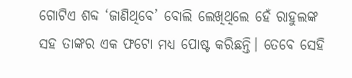ଗୋଟିଏ ଶବ୍ଦ ‘ଜାଣିଥିବେ’ ବୋଲି ଲେଖିଥିଲେ ହେଁ ରାହୁଲଙ୍କ ସହ ତାଙ୍କର ଏକ ଫଟୋ ମଧ୍ୟ ପୋଷ୍ଟ କରିଛନ୍ତି। ତେବେ ସେହି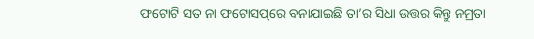ଫଟୋଟି ସତ ନା ଫଟୋସପ୍‌ରେ ବନାଯାଇଛି ତା’ର ସିଧା ଉତ୍ତର କିନ୍ତୁ ନମ୍ରତା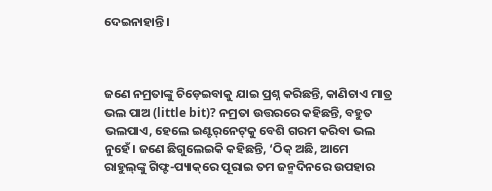ଦେଇନାହାନ୍ତି।



ଜଣେ ନମ୍ରତାଙ୍କୁ ଚିଡ଼େଇବାକୁ ଯାଇ ପ୍ରଶ୍ନ କରିଛନ୍ତି, କାଣିଚାଏ ମାତ୍ର ଭଲ ପାଅ (little bit)? ନମ୍ରତା ଉତ୍ତରରେ କହିଛନ୍ତି, ବହୁତ ଭଲପାଏ, ହେଲେ ଇଣ୍ଟର୍‌ନେଟ୍‌କୁ ବେଶି ଗରମ କରିବା ଭଲ ନୁହେଁ। ଜଣେ ଛିଗୁଲେଇକି କହିଛନ୍ତି, ‘ଠିକ୍ ଅଛି, ଆମେ ରାହୁଲ୍‌ଙ୍କୁ ଗିଫ୍ଟ-ପ୍ୟାକ୍‌ରେ ପୂରାଇ ତମ ଜନ୍ମଦିନରେ ଉପହାର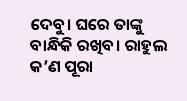ଦେବୁ। ଘରେ ତାଙ୍କୁ ବାନ୍ଧିକି ରଖିବ। ରାହୁଲ କ’ଣ ପୂରା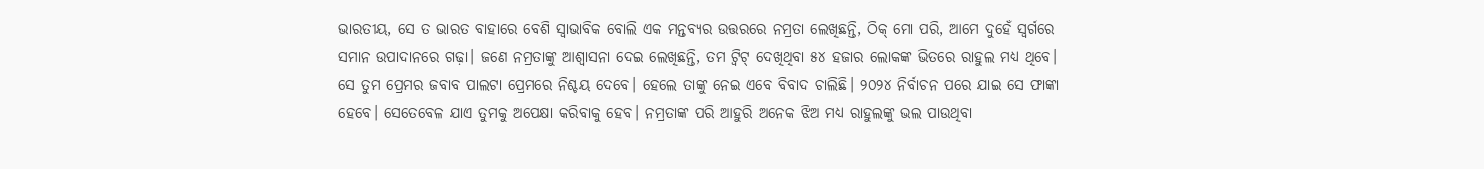ଭାରତୀୟ, ସେ ତ ଭାରତ ବାହାରେ ବେଶି ସ୍ବାଭାବିକ ବୋଲି ଏକ ମନ୍ତବ୍ୟର ଉତ୍ତରରେ ନମ୍ରତା ଲେଖିଛନ୍ତି, ଠିକ୍ ମୋ ପରି, ଆମେ ଦୁହେଁ ସ୍ବର୍ଗରେ ସମାନ ଉପାଦାନରେ ଗଢ଼ା। ଜଣେ ନମ୍ରତାଙ୍କୁ ଆଶ୍ବାସନା ଦେଇ ଲେଖିଛନ୍ତି, ତମ ଟ୍ବିଟ୍‌ ଦେଖିଥିବା ୫୪ ହଜାର ଲୋକଙ୍କ ଭିତରେ ରାହୁଲ ମଧ୍ୟ ଥିବେ। ସେ ତୁମ ପ୍ରେମର ଜବାବ ପାଲଟା ପ୍ରେମରେ ନିଶ୍ଚୟ ଦେବେ। ହେଲେ ତାଙ୍କୁ ନେଇ ଏବେ ବିବାଦ ଚାଲିଛି। ୨୦୨୪ ନିର୍ବାଚନ ପରେ ଯାଇ ସେ ଫାଙ୍କା ହେବେ। ସେତେବେଳ ଯାଏ ତୁମକୁ ଅପେକ୍ଷା କରିବାକୁ ହେବ। ନମ୍ରତାଙ୍କ ପରି ଆହୁରି ଅନେକ ଝିଅ ମଧ୍ୟ ରାହୁଲଙ୍କୁ ଭଲ ପାଉଥିବା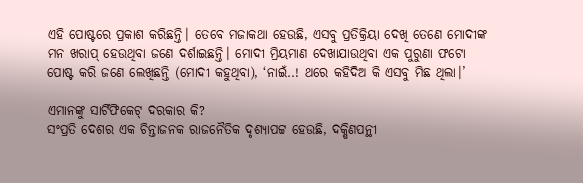ଏହି ପୋଷ୍ଟରେ ପ୍ରକାଶ କରିଛନ୍ତି। ତେବେ ମଜାକଥା ହେଉଛି, ଏସବୁ ପ୍ରତିକ୍ରିୟା ଦେଖି ତେଣେ ମୋଦୀଙ୍କ ମନ ଖରାପ୍ ହେଉଥିବା ଜଣେ ଦର୍ଶାଇଛନ୍ତି। ମୋଦୀ ମ୍ରିୟମାଣ ଦେଖାଯାଉଥିବା ଏକ ପୁରୁଣା ଫଟୋ ପୋଷ୍ଟ କରି ଜଣେ ଲେଖିଛନ୍ତି (ମୋଦୀ କହୁଥିବା), ‘ନାଇଁ..! ଥରେ କହିଦିଅ କି ଏସବୁ ମିଛ ଥିଲା।’

ଏମାନଙ୍କୁ ସାର୍ଟିଫିକେଟ୍ ଦରକାର କି?
ସଂପ୍ରତି ଦେଶର ଏକ ଚିନ୍ତାଜନକ ରାଜନୈତିକ ଦୃଶ୍ୟାପଟ୍ଟ ହେଉଛି, ଦକ୍ଷିଣପନ୍ଥୀ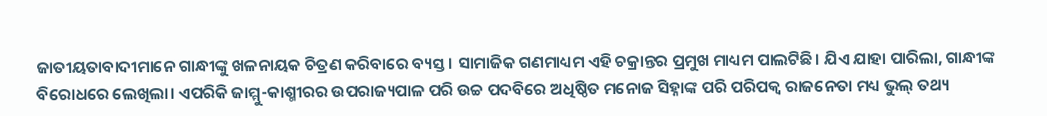ଜାତୀୟତାବାଦୀମାନେ ଗାନ୍ଧୀଙ୍କୁ ଖଳନାୟକ ଚିତ୍ରଣ କରିବାରେ ବ୍ୟସ୍ତ। ସାମାଜିକ ଗଣମାଧ୍ୟମ ଏହି ଚକ୍ରାନ୍ତର ପ୍ରମୁଖ ମାଧ୍ୟମ ପାଲଟିଛି। ଯିଏ ଯାହା ପାରିଲା, ଗାନ୍ଧୀଙ୍କ ବିରୋଧରେ ଲେଖିଲା। ଏପରିକି ଜାମ୍ମୁ-କାଶ୍ମୀରର ଉପରାଜ୍ୟପାଳ ପରି ଉଚ୍ଚ ପଦବିରେ ଅଧିଷ୍ଠିତ ମନୋଜ ସିହ୍ନାଙ୍କ ପରି ପରିପକ୍ବ ରାଜନେତା ମଧ୍ୟ ଭୁଲ୍ ତଥ୍ୟ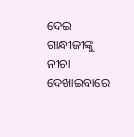ଦେଇ ଗାନ୍ଧୀଜୀଙ୍କୁ ନୀଚା ଦେଖାଇବାରେ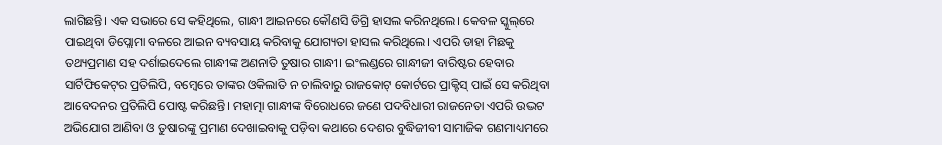ଲାଗିଛନ୍ତି। ଏକ ସଭାରେ ସେ କହିଥିଲେ, ଗାନ୍ଧୀ ଆଇନରେ କୌଣସି ଡିଗ୍ରି ହାସଲ କରିନଥିଲେ। କେବଳ ସ୍କୁଲ୍‌ରେ ପାଇଥିବା ଡିପ୍ଲୋମା ବଳରେ ଆଇନ ବ୍ୟବସାୟ କରିବାକୁ ଯୋଗ୍ୟତା ହାସଲ କରିଥିଲେ। ଏପରି ଡାହା ମିଛକୁ ତଥ୍ୟପ୍ରମାଣ ସହ ଦର୍ଶାଇଦେଲେ ଗାନ୍ଧୀଙ୍କ ଅଣନାତି ତୁଷାର ଗାନ୍ଧୀ। ଇଂଲଣ୍ଡରେ ଗାନ୍ଧୀଜୀ ବାରିଷ୍ଟର ହେବାର ସାର୍ଟିଫିକେଟ୍‌ର ପ୍ରତିଲିପି, ବମ୍ବେରେ ତାଙ୍କର ଓକିଲାତି ନ ଚାଲିବାରୁ ରାଜକୋଟ୍‌ କୋର୍ଟରେ ପ୍ରାକ୍ଟିସ୍ ପାଇଁ ସେ କରିଥିବା ଆବେଦନର ପ୍ରତିଲିପି ପୋଷ୍ଟ କରିଛନ୍ତି। ମହାତ୍ମା ଗାନ୍ଧୀଙ୍କ ବିରୋଧରେ ଜଣେ ପଦବିଧାରୀ ରାଜନେତା ଏପରି ଉଦ୍ଭଟ ଅଭିଯୋଗ ଆଣିବା ଓ ତୁଷାରଙ୍କୁ ପ୍ରମାଣ ଦେଖାଇବାକୁ ପଡ଼ିବା କଥାରେ ଦେଶର ବୁଦ୍ଧିଜୀବୀ ସାମାଜିକ ଗଣମାଧ୍ୟମରେ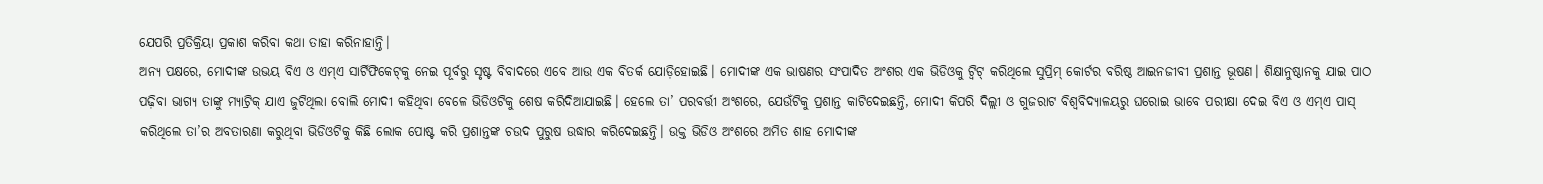ଯେପରି ପ୍ରତିକ୍ରିୟା ପ୍ରକାଶ କରିବା କଥା ତାହା କରିନାହାନ୍ତି।
ଅନ୍ୟ ପକ୍ଷରେ, ମୋଦୀଙ୍କ ଉଭୟ ବିଏ ଓ ଏମ୍‌ଏ ସାର୍ଟିଫିକେଟ୍‌କୁ ନେଇ ପୂର୍ବରୁ ସୃଷ୍ଟ ବିବାଦରେ ଏବେ ଆଉ ଏକ ବିତର୍କ ଯୋଡ଼ିହୋଇଛି। ମୋଦୀଙ୍କ ଏକ ଭାଷଣର ସଂପାଦିତ ଅଂଶର ଏକ ଭିଡିଓକୁ ଟ୍ବିଟ୍‌ କରିଥିଲେ ସୁପ୍ରିମ୍‌ କୋର୍ଟର ବରିଷ୍ଠ ଆଇନଜୀବୀ ପ୍ରଶାନ୍ତ ଭୂଷଣ। ଶିକ୍ଷାନୁଷ୍ଠାନକୁ ଯାଇ ପାଠ ପଢ଼ିବା ଭାଗ୍ୟ ତାଙ୍କୁ ମ୍ୟାଟ୍ରିକ୍ ଯାଏ ଜୁଟିଥିଲା ବୋଲି ମୋଦୀ କହିଥିବା ବେଳେ ଭିଡିଓଟିକୁ ଶେଷ କରିଦିଆଯାଇଛି। ହେଲେ ତା’ ପରବର୍ତ୍ତୀ ଅଂଶରେ, ଯେଉଁଟିକୁ ପ୍ରଶାନ୍ତ କାଟିଦେଇଛନ୍ତି, ମୋଦୀ କିପରି ଦିଲ୍ଲୀ ଓ ଗୁଜରାଟ ବିଶ୍ବବିଦ୍ୟାଳୟରୁ ଘରୋଇ ଭାବେ ପରୀକ୍ଷା ଦେଇ ବିଏ ଓ ଏମ୍‌ଏ ପାସ୍ କରିଥିଲେ ତା’ର ଅବତାରଣା କରୁଥିବା ଭିଡିଓଟିକୁ କିଛି ଲୋକ ପୋଷ୍ଟ କରି ପ୍ରଶାନ୍ତଙ୍କ ଚଉଦ ପୁରୁଷ ଉଦ୍ଧାର କରିଦେଇଛନ୍ତି। ଉକ୍ତ ଭିଡିଓ ଅଂଶରେ ଅମିତ ଶାହ ମୋଦୀଙ୍କ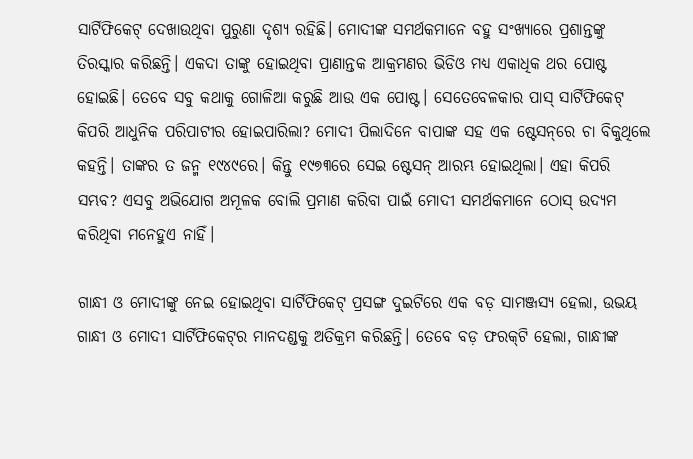ସାର୍ଟିଫିକେଟ୍ ଦେଖାଉଥିବା ପୁରୁଣା ଦୃଶ୍ୟ ରହିଛି। ମୋଦୀଙ୍କ ସମର୍ଥକମାନେ ବହୁ ସଂଖ୍ୟାରେ ପ୍ରଶାନ୍ତଙ୍କୁ ତିରସ୍କାର କରିଛନ୍ତି। ଏକଦା ତାଙ୍କୁ ହୋଇଥିବା ପ୍ରାଣାନ୍ତକ ଆକ୍ରମଣର ଭିଡିଓ ମଧ୍ୟ ଏକାଧିକ ଥର ପୋଷ୍ଟ ହୋଇଛି। ତେବେ ସବୁ କଥାକୁ ଗୋଳିଆ କରୁଛି ଆଉ ଏକ ପୋଷ୍ଟ। ସେତେବେଳକାର ପାସ୍ ସାର୍ଟିଫିକେଟ୍‌ କିପରି ଆଧୁନିକ ପରିପାଟୀର ହୋଇପାରିଲା? ମୋଦୀ ପିଲାଦିନେ ବାପାଙ୍କ ସହ ଏକ ଷ୍ଟେସନ୍‌ରେ ଚା ବିକୁଥିଲେ କହନ୍ତି। ତାଙ୍କର ତ ଜନ୍ମ ୧୯୪୯ରେ। କିନ୍ତୁ ୧୯୭୩ରେ ସେଇ ଷ୍ଟେସନ୍‌ ଆରମ୍ଭ ହୋଇଥିଲା। ଏହା କିପରି ସମ୍ଭବ? ଏସବୁ ଅଭିଯୋଗ ଅମୂଳକ ବୋଲି ପ୍ରମାଣ କରିବା ପାଇଁ ମୋଦୀ ସମର୍ଥକମାନେ ଠୋସ୍ ଉଦ୍ୟମ କରିଥିବା ମନେହୁଏ ନାହିଁ।

ଗାନ୍ଧୀ ଓ ମୋଦୀଙ୍କୁ ନେଇ ହୋଇଥିବା ସାର୍ଟିଫିକେଟ୍ ପ୍ରସଙ୍ଗ ଦୁଇଟିରେ ଏକ ବଡ଼ ସାମଞ୍ଜସ୍ୟ ହେଲା, ଉଭୟ ଗାନ୍ଧୀ ଓ ମୋଦୀ ସାର୍ଟିଫିକେଟ୍‌ର ମାନଦଣ୍ଡକୁ ଅତିକ୍ରମ କରିଛନ୍ତି। ତେବେ ବଡ଼ ଫରକ୍‌ଟି ହେଲା, ଗାନ୍ଧୀଙ୍କ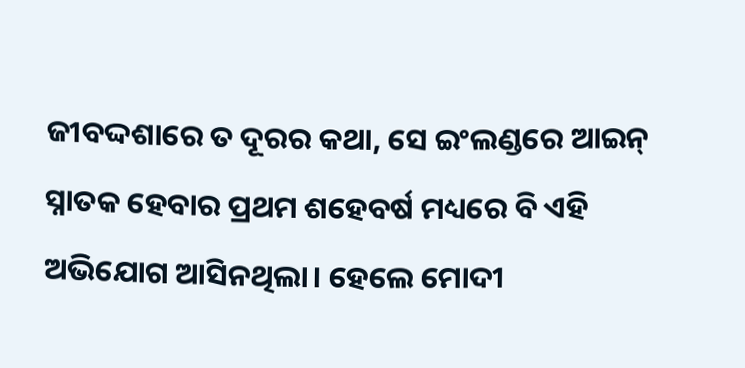ଜୀବଦ୍ଦଶାରେ ତ ଦୂରର କଥା, ସେ ଇଂଲଣ୍ଡରେ ଆଇନ୍‌ ସ୍ନାତକ ହେବାର ପ୍ରଥମ ଶହେବର୍ଷ ମଧ୍ୟରେ ବି ଏହି ଅଭିଯୋଗ ଆସିନଥିଲା। ହେଲେ ମୋଦୀ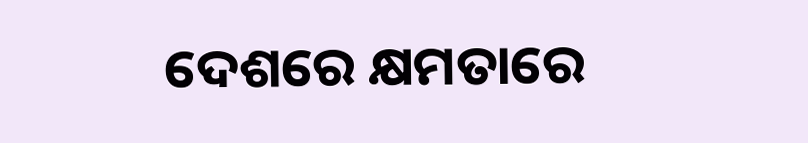ଦେଶ‌ରେ କ୍ଷମତାରେ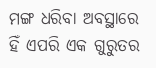ମଙ୍ଗ ଧରିବା ଅବସ୍ଥାରେ ହିଁ ଏପରି ଏକ ଗୁରୁତର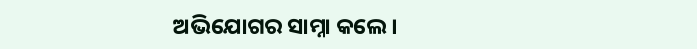ଅଭିଯୋଗର ସାମ୍ନା କଲେ।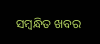ସମ୍ବନ୍ଧିତ ଖବର